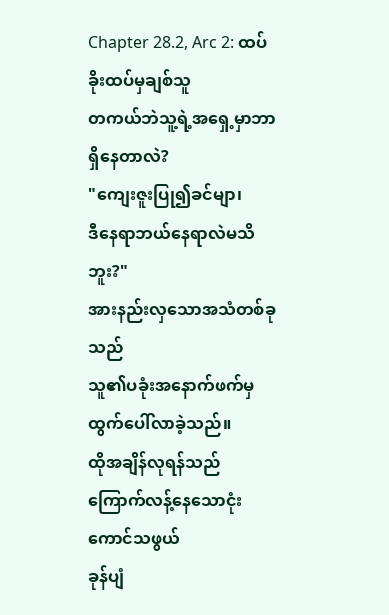Chapter 28.2, Arc 2: ထပ်ခိုးထပ်မှချစ်သူ
တကယ်ဘဲသူ့ရဲ့အရှေ့မှာဘာရှိနေတာလဲ?
"ကျေးဇူးပြု၍ခင်မျာ၊
ဒီနေရာဘယ်နေရာလဲမသိဘူး?"
အားနည်းလှသောအသံတစ်ခုသည်
သူ၏ပခုံးအနောက်ဖက်မှ
ထွက်ပေါ်လာခဲ့သည်။
ထိုအချိန်လုရန်သည်
ကြောက်လန့်နေသောငုံးကောင်သဖွယ်
ခုန်ပျံ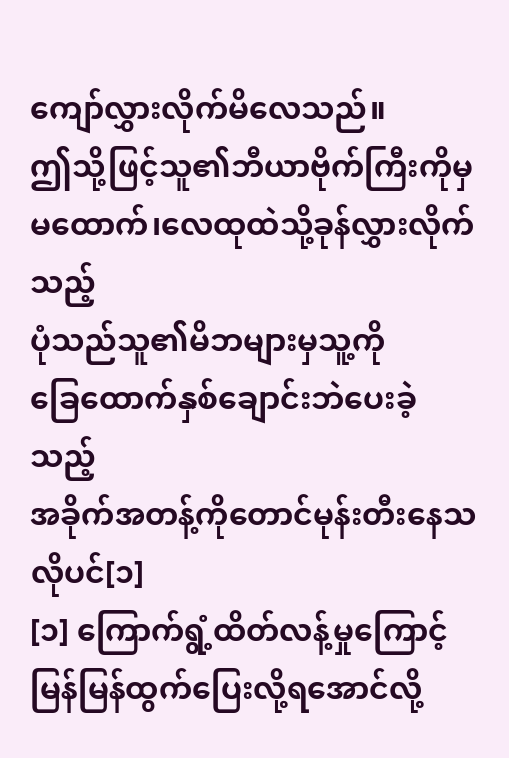ကျော်လွှားလိုက်မိလေသည်။
ဤသို့ဖြင့်သူ၏ဘီယာဗိုက်ကြီးကိုမှ
မထောက်၊လေထုထဲသို့ခုန်လွှားလိုက်သည့်
ပုံသည်သူ၏မိဘများမှသူ့ကို
ခြေထောက်နှစ်ချောင်းဘဲပေးခဲ့သည့်
အခိုက်အတန့်ကိုတောင်မုန်းတီးနေသလိုပင်[၁]
[၁] ကြောက်ရွံ့ထိတ်လန့်မှုကြောင့်
မြန်မြန်ထွက်ပြေးလို့ရအောင်လို့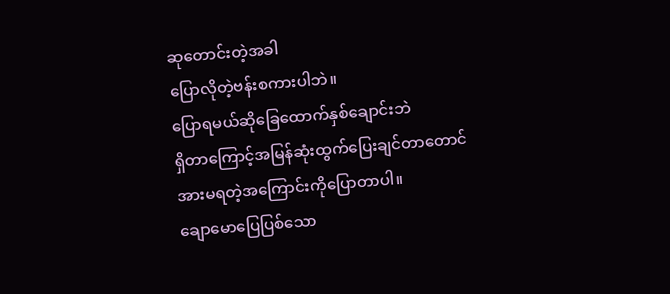ဆုတောင်းတဲ့အခါ
ပြောလိုတဲ့ဗန်းစကားပါဘဲ။
ပြောရမယ်ဆိုခြေထောက်နှစ်ချောင်းဘဲ
ရှိတာကြောင့်အမြန်ဆုံးထွက်ပြေးချင်တာတောင်
အားမရတဲ့အကြောင်းကိုပြောတာပါ။
ချောမောပြေပြစ်သော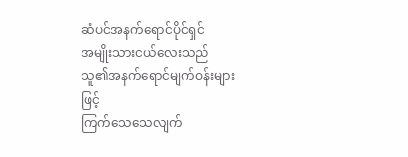ဆံပင်အနက်ရောင်ပိုင်ရှင်
အမျိုးသားငယ်လေးသည်
သူ၏အနက်ရောင်မျက်ဝန်းများဖြင့်
ကြက်သေသေလျက်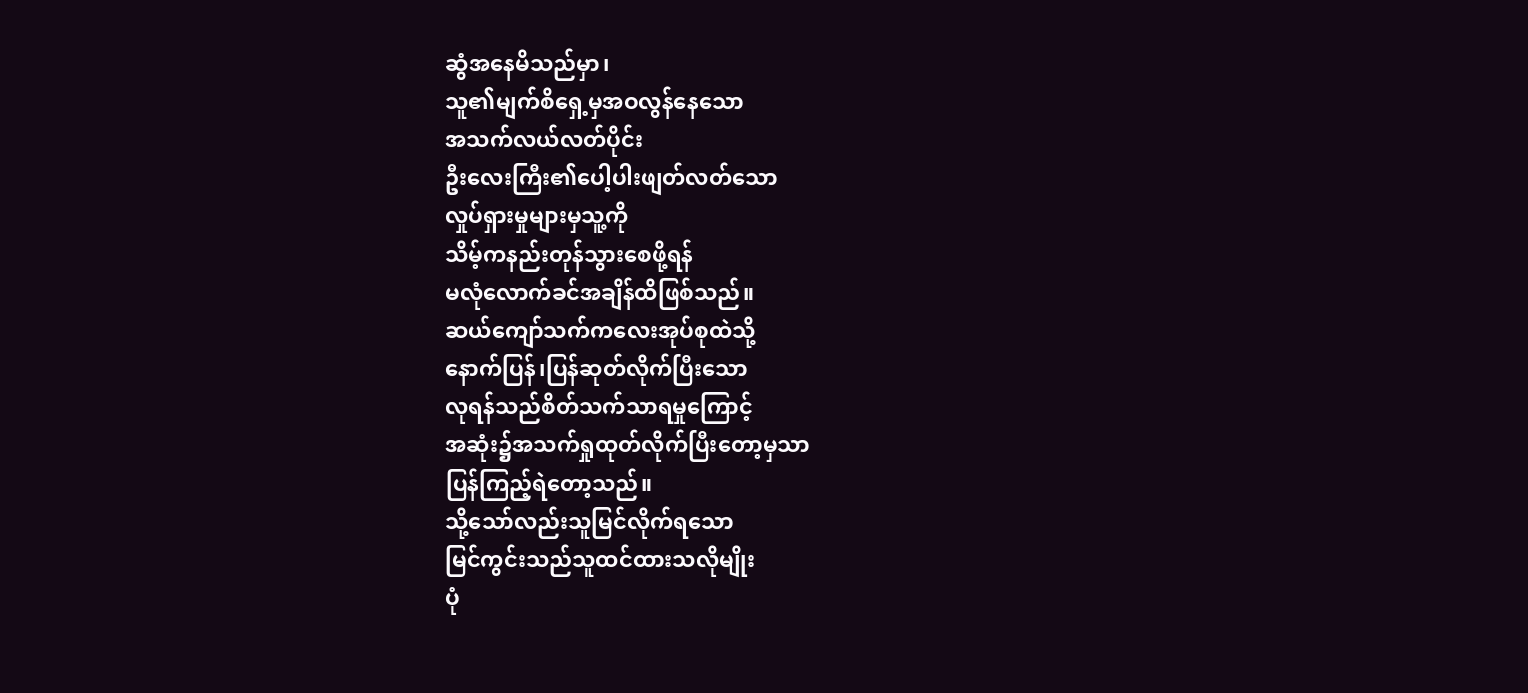ဆွံအနေမိသည်မှာ၊
သူ၏မျက်စိရှေ့မှအဝလွန်နေသော
အသက်လယ်လတ်ပိုင်း
ဦးလေးကြီး၏ပေါ့ပါးဖျတ်လတ်သော
လှုပ်ရှားမှုများမှသူ့ကို
သိမ့်ကနည်းတုန်သွားစေဖို့ရန်
မလုံလောက်ခင်အချိန်ထိဖြစ်သည်။
ဆယ်ကျော်သက်ကလေးအုပ်စုထဲသို့
နောက်ပြန်၊ပြန်ဆုတ်လိုက်ပြီးသော
လုရန်သည်စိတ်သက်သာရမှုကြောင့်
အဆုံး၌အသက်ရှုထုတ်လိုက်ပြီးတော့မှသာ
ပြန်ကြည့်ရဲတော့သည်။
သို့သော်လည်းသူမြင်လိုက်ရသော
မြင်ကွင်းသည်သူထင်ထားသလိုမျိုး
ပုံ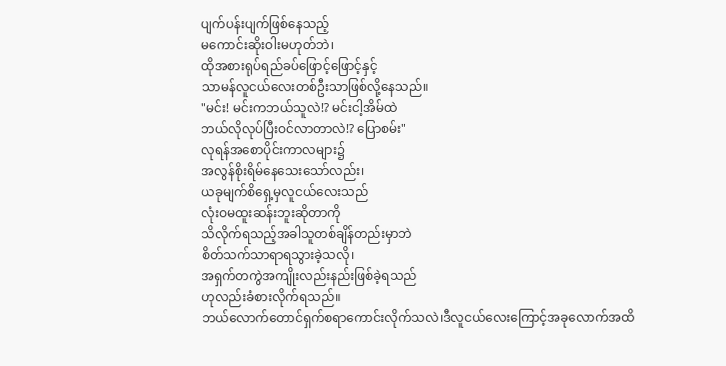ပျက်ပန်းပျက်ဖြစ်နေသည့်
မကောင်းဆိုးဝါးမဟုတ်ဘဲ၊
ထိုအစားရုပ်ရည်ခပ်ဖြောင့်ဖြောင့်နှင့်
သာမန်လူငယ်လေးတစ်ဦးသာဖြစ်လို့နေသည်။
"မင်း! မင်းကဘယ်သူလဲ!? မင်းငါ့အိမ်ထဲ
ဘယ်လိုလုပ်ပြီးဝင်လာတာလဲ!? ပြောစမ်း"
လုရန်အစောပိုင်းကာလများ၌
အလွန်စိုးရိမ်နေသေးသော်လည်း၊
ယခုမျက်စိရှေ့မှလူငယ်လေးသည်
လုံးဝမထူးဆန်းဘူးဆိုတာကို
သိလိုက်ရသည့်အခါသူတစ်ချိန်တည်းမှာဘဲ
စိတ်သက်သာရာရသွားခဲ့သလို၊
အရှက်တကွဲအကျိုးလည်းနည်းဖြစ်ခဲ့ရသည်
ဟုလည်းခံစားလိုက်ရသည်။
ဘယ်လောက်တောင်ရှက်စရာကောင်းလိုက်သလဲ၊ဒီလူငယ်လေးကြောင့်အခုလောက်အထိ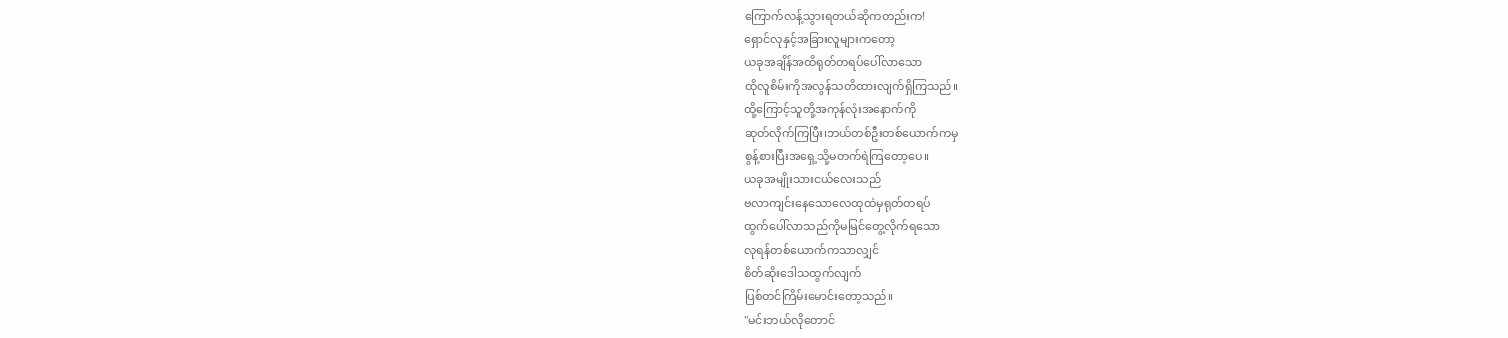ကြောက်လန့်သွားရတယ်ဆိုကတည်းက!
ရှောင်လုနှင့်အခြားလူများကတော့
ယခုအချိန်အထိရုတ်တရပ်ပေါ်လာသော
ထိုလူစိမ်းကိုအလွန်သတိထားလျက်ရှိကြသည်။
ထို့ကြောင့်သူတို့အကုန်လုံးအနောက်ကို
ဆုတ်လိုက်ကြပြီး၊ဘယ်တစ်ဦးတစ်ယောက်ကမှ
စွန့်စားပြီးအရှေ့သို့မတက်ရဲကြတော့ပေ။
ယခုအမျိုးသားငယ်လေးသည်
ဗလာကျင်းနေသောလေထုထဲမှရုတ်တရပ်
ထွက်ပေါ်လာသည်ကိုမမြင်တွေ့လိုက်ရသော
လုရန်တစ်ယောက်ကသာလျှင်
စိတ်ဆိုးဒေါသထွက်လျက်
ပြစ်တင်ကြိမ်းမောင်းတော့သည်။
"မင်းဘယ်လိုတောင်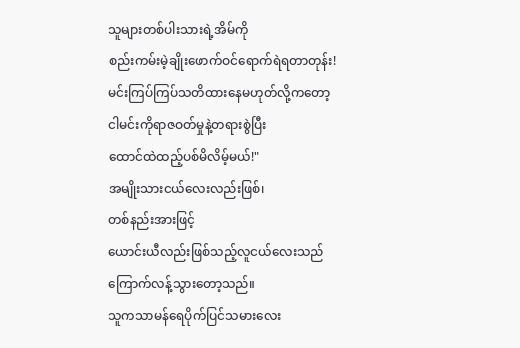သူများတစ်ပါးသားရဲ့အိမ်ကို
စည်းကမ်းမဲ့ချိုးဖောက်ဝင်ရောက်ရဲရတာတုန်း!
မင်းကြပ်ကြပ်သတိထားနေမဟုတ်လို့ကတော့
ငါမင်းကိုရာဇဝတ်မှုနဲ့တရားစွဲပြီး
ထောင်ထဲထည့်ပစ်မိလိမ့်မယ်!"
အမျိုးသားငယ်လေးလည်းဖြစ်၊
တစ်နည်းအားဖြင့်
ယောင်းယီလည်းဖြစ်သည့်လူငယ်လေးသည်
ကြောက်လန့်သွားတော့သည်။
သူကသာမန်ရေပိုက်ပြင်သမားလေး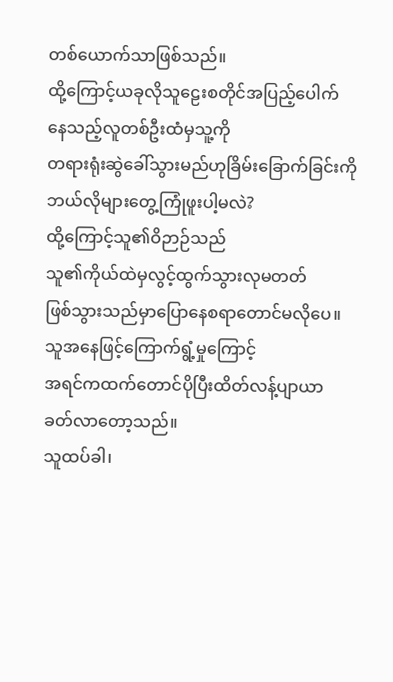တစ်ယောက်သာဖြစ်သည်။
ထို့ကြောင့်ယခုလိုသူဠေးစတိုင်အပြည့်ပေါက်
နေသည့်လူတစ်ဦးထံမှသူ့ကို
တရားရုံးဆွဲခေါ်သွားမည်ဟုခြိမ်းခြောက်ခြင်းကို
ဘယ်လိုများတွေ့ကြုံဖူးပါ့မလဲ?
ထို့ကြောင့်သူ၏ဝိဉာဉ်သည်
သူ၏ကိုယ်ထဲမှလွင့်ထွက်သွားလုမတတ်
ဖြစ်သွားသည်မှာပြောနေစရာတောင်မလိုပေ။
သူအနေဖြင့်ကြောက်ရွံ့မှုကြောင့်
အရင်ကထက်တောင်ပိုပြီးထိတ်လန့်ပျာယာ
ခတ်လာတော့သည်။
သူထပ်ခါ၊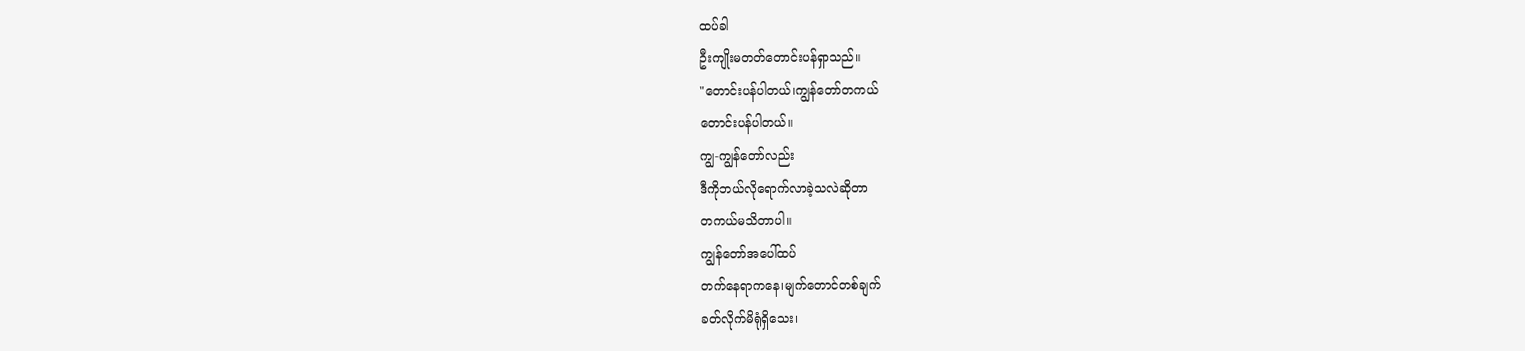ထပ်ခါ
ဦးကျိုးမတတ်တောင်းပန်ရှာသည်။
"တောင်းပန်ပါတယ်၊ကျွန်တော်တကယ်
တောင်းပန်ပါတယ်။
ကျွ-ကျွန်တော်လည်း
ဒီကိုဘယ်လိုရောက်လာခဲ့သလဲဆိုတာ
တကယ်မသိတာပါ။
ကျွန်တော်အပေါ်ထပ်
တက်နေရာကနေ၊မျက်တောင်တစ်ချက်
ခတ်လိုက်မိရုံရှိသေး၊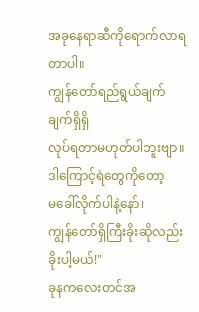အခုနေရာဆီကိုရောက်လာရတာပါ။
ကျွန်တော်ရည်ရွယ်ချက်ချက်ရှိရှိ
လုပ်ရတာမဟုတ်ပါဘူးဗျာ။
ဒါကြောင့်ရဲတွေကိုတော့
မခေါ်လိုက်ပါနဲ့နော်၊
ကျွန်တော်ရှိကြီးခိုးဆိုလည်းခိုးပါ့မယ်!"
ခုနကလေးတင်အ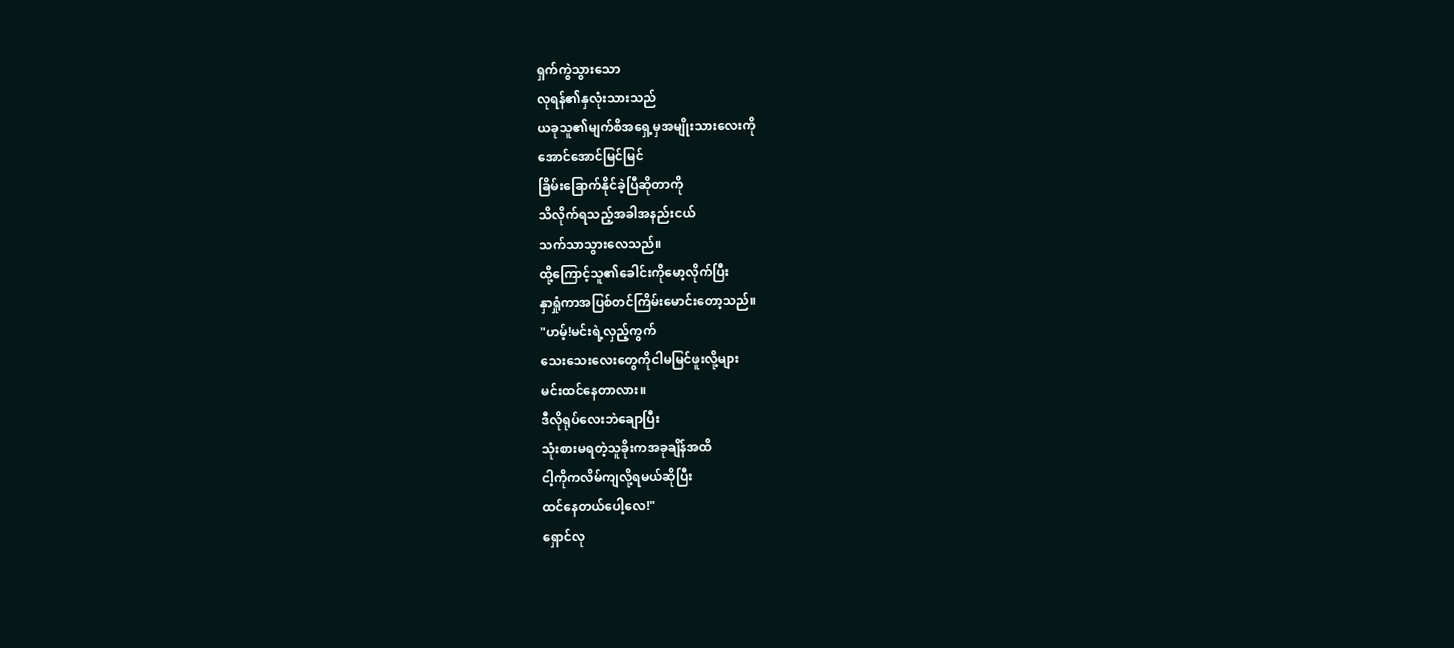ရှက်ကွဲသွားသော
လုရန်၏နှလုံးသားသည်
ယခုသူ၏မျက်စိအရှေ့မှအမျိုးသားလေးကို
အောင်အောင်မြင်မြင်
ခြိမ်းခြောက်နိုင်ခဲ့ပြီဆိုတာကို
သိလိုက်ရသည့်အခါအနည်းငယ်
သက်သာသွားလေသည်။
ထို့ကြောင့်သူ၏ခေါင်းကိုမော့လိုက်ပြီး
နှာရှုံကာအပြစ်တင်ကြိမ်းမောင်းတော့သည်။
"ဟမ့်!မင်းရဲ့လှည့်ကွက်
သေးသေးလေးတွေကိုငါမမြင်ဖူးလို့များ
မင်းထင်နေတာလား။
ဒီလိုရုပ်လေးဘဲချောပြီး
သုံးစားမရတဲ့သူခိုးကအခုချိန်အထိ
ငါ့ကိုကလိမ်ကျလို့ရမယ်ဆိုပြီး
ထင်နေတယ်ပေါ့လေ!"
ရှောင်လု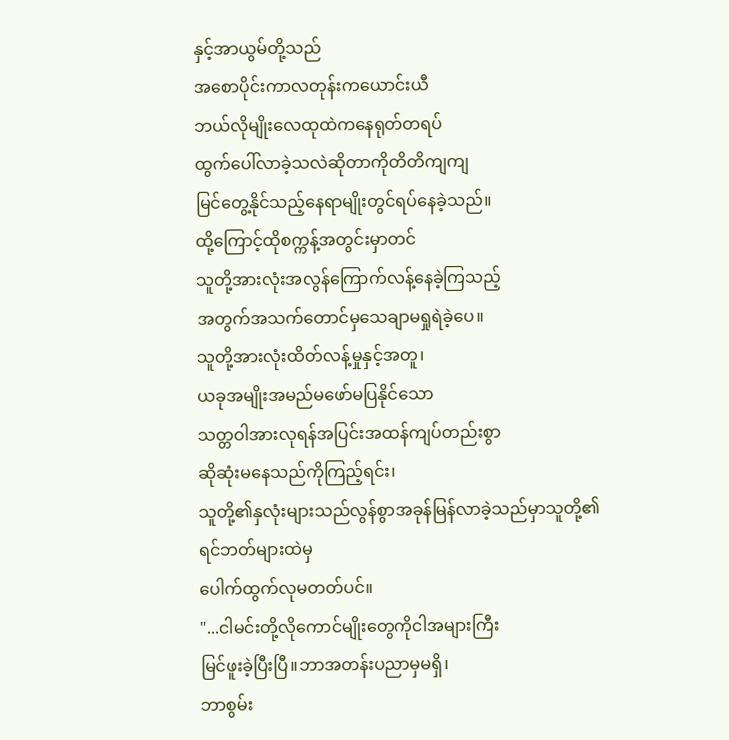နှင့်အာယွမ်တို့သည်
အစောပိုင်းကာလတုန်းကယောင်းယီ
ဘယ်လိုမျိုးလေထုထဲကနေရုတ်တရပ်
ထွက်ပေါ်လာခဲ့သလဲဆိုတာကိုတိတိကျကျ
မြင်တွေ့နိုင်သည့်နေရာမျိုးတွင်ရပ်နေခဲ့သည်။
ထို့ကြောင့်ထိုစက္ကန့်အတွင်းမှာတင်
သူတို့အားလုံးအလွန်ကြောက်လန့်နေခဲ့ကြသည့်
အတွက်အသက်တောင်မှသေချာမရှုရဲခဲ့ပေ။
သူတို့အားလုံးထိတ်လန့်မှုနှင့်အတူ၊
ယခုအမျိုးအမည်မဖော်မပြနိုင်သော
သတ္တဝါအားလုရန်အပြင်းအထန်ကျပ်တည်းစွာ
ဆိုဆုံးမနေသည်ကိုကြည့်ရင်း၊
သူတို့၏နှလုံးများသည်လွန်စွာအခုန်မြန်လာခဲ့သည်မှာသူတို့၏ရင်ဘတ်များထဲမှ
ပေါက်ထွက်လုမတတ်ပင်။
"...ငါမင်းတို့လိုကောင်မျိုးတွေကိုငါအများကြီး
မြင်ဖူးခဲ့ပြီးပြီ။ဘာအတန်းပညာမှမရှိ၊
ဘာစွမ်း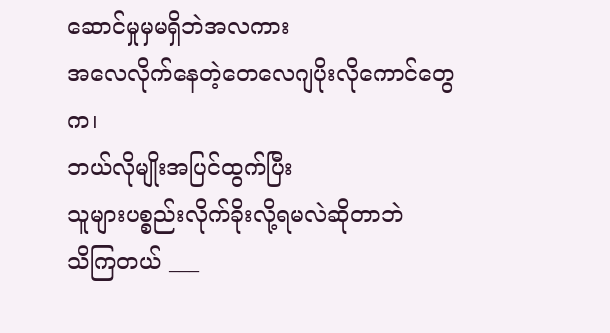ဆောင်မှုမှမရှိဘဲအလကား
အလေလိုက်နေတဲ့တေလေဂျပိုးလိုကောင်တွေက၊
ဘယ်လိုမျိုးအပြင်ထွက်ပြီး
သူများပစ္စည်းလိုက်ခိုးလို့ရမလဲဆိုတာဘဲ
သိကြတယ် ___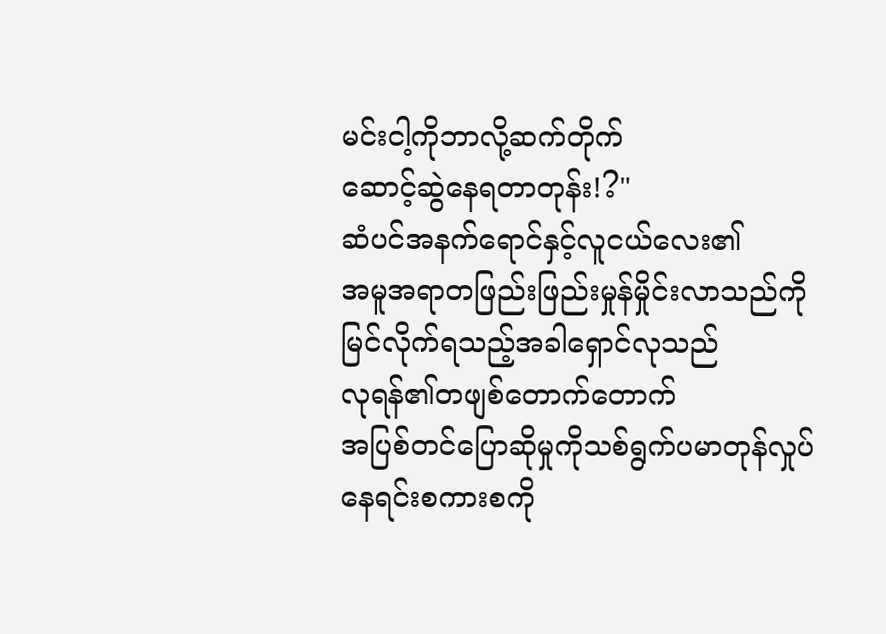မင်းငါ့ကိုဘာလို့ဆက်တိုက်
ဆောင့်ဆွဲနေရတာတုန်း!?"
ဆံပင်အနက်ရောင်နှင့်လူငယ်လေး၏
အမူအရာတဖြည်းဖြည်းမှုန်မှိုင်းလာသည်ကို
မြင်လိုက်ရသည့်အခါရှောင်လုသည်
လုရန်၏တဖျစ်တောက်တောက်
အပြစ်တင်ပြောဆိုမှုကိုသစ်ရွက်ပမာတုန်လှုပ်နေရင်းစကားစကို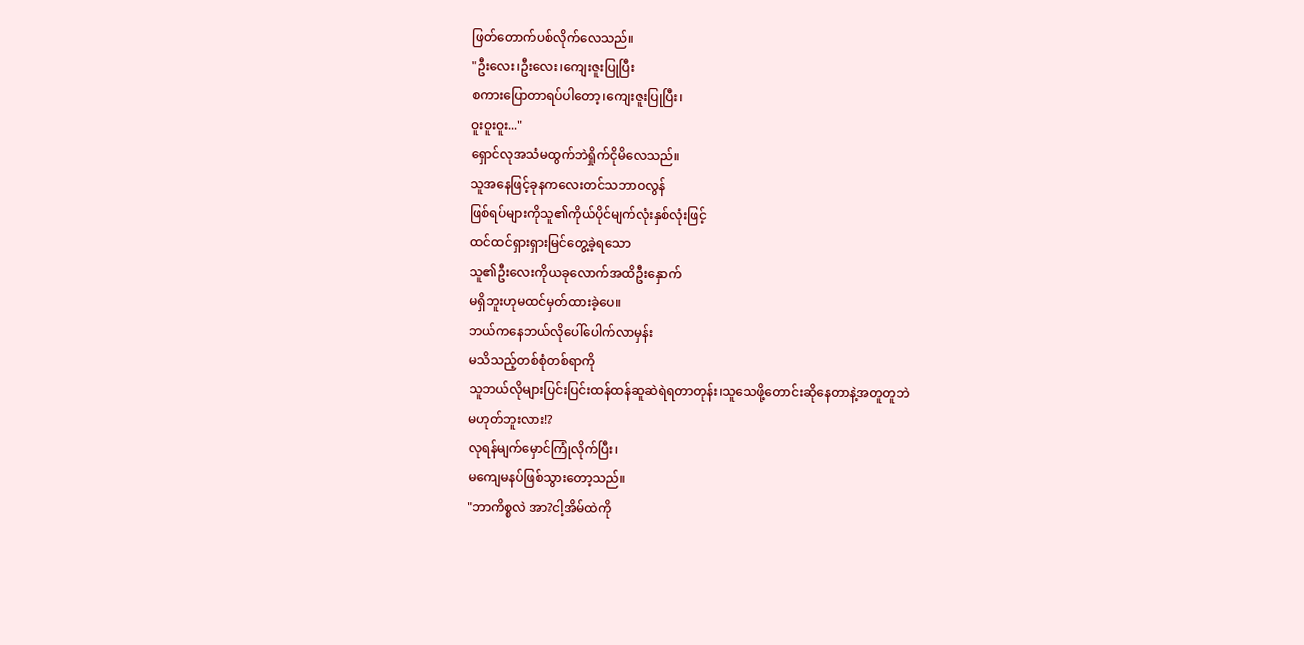ဖြတ်တောက်ပစ်လိုက်လေသည်။
"ဦးလေး၊ဦးလေး၊ကျေးဇူးပြုပြီး
စကားပြောတာရပ်ပါတော့၊ကျေးဇူးပြုပြီး၊
ဝူးဝူးဝူး..."
ရှောင်လုအသံမထွက်ဘဲရှိုက်ငိုမိလေသည်။
သူအနေဖြင့်ခုနကလေးတင်သဘာဝလွန်
ဖြစ်ရပ်များကိုသူ၏ကိုယ်ပိုင်မျက်လုံးနှစ်လုံးဖြင့်
ထင်ထင်ရှားရှားမြင်တွေ့ခဲ့ရသော
သူ၏ဦးလေးကိုယခုလောက်အထိဦးနှောက်
မရှိဘူးဟုမထင်မှတ်ထားခဲ့ပေ။
ဘယ်ကနေဘယ်လိုပေါ်ပေါက်လာမှန်း
မသိသည့်တစ်စုံတစ်ရာကို
သူဘယ်လိုများပြင်းပြင်းထန်ထန်ဆူဆဲရဲရတာတုန်း၊သူသေဖို့တောင်းဆိုနေတာနဲ့အတူတူဘဲ
မဟုတ်ဘူးလား!?
လုရန်မျက်မှောင်ကြုံလိုက်ပြီး၊
မကျေမနပ်ဖြစ်သွားတော့သည်။
"ဘာကိစ္စလဲ အာ?ငါ့အိမ်ထဲကို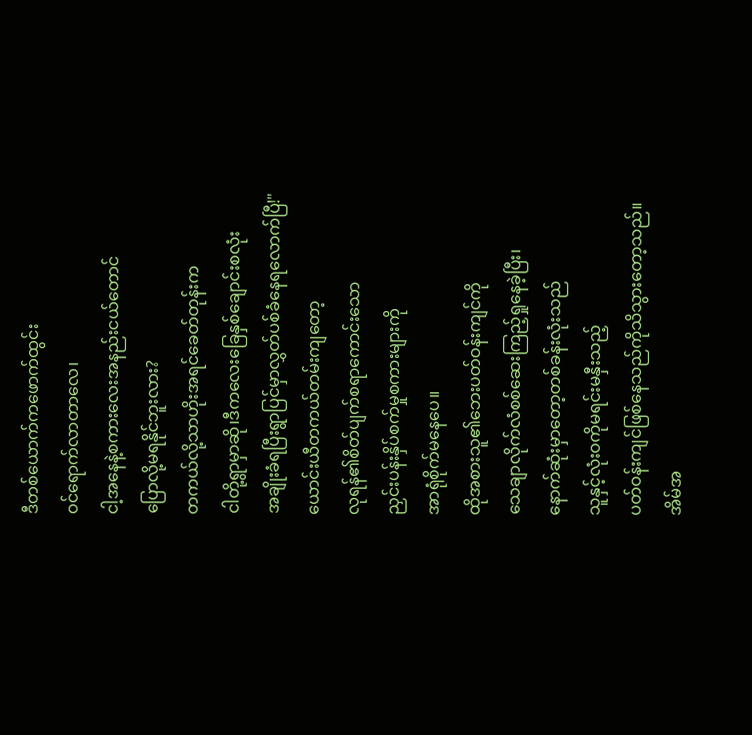ဒီတစ်ယောက်ကဖောက်ထွင်း
ဝင်ရောက်လာတာလေ၊
ငါ့အနေနဲ့စကားလေးအနည်းငယ်တောင်
ပြောလို့မရနိုင်ဘူးလား?
တကယ်လို့သာဟိုးအရင်ခေတ်တုန်းက
ငါတို့ရွာမှာဆို၊ဒီကလေးခြေနှစ်ချောင်းစလုံး
အချိုးခံရပြီးရွာပြင်မှာလွှတ်ပစ်ခံနေရလောက်ပြီ!"
ယောင်းယီတကယ်တမ်းကျတော့
လုရန်၏စိတ်ပျက်စရာကောင်းသော
ညှင်းပန်းနှိပ်စက်မှုစကားများကို
အာရုံစိုက်မနေပေ။
ထိုအစားသူ၏ဘေးပတ်ဝန်းကျင်ကို
သေချာလိုက်လံစစ်ဆေးကြည့်ရှုနေခဲ့ပြီး၊
နောက်ဆုံးမှာတော့တစ်ခန်းလုံးသည်
သူနှင့်လုံးဝကိုမရင်းမနှီးသည့်
ပတ်ဝန်းကျင်ဖြစ်နေသည်ကိုသိသွားတော့သည်။
အိမ်အ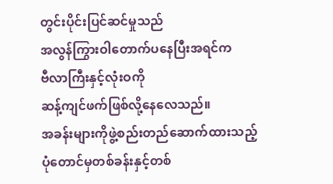တွင်းပိုင်းပြင်ဆင်မှုသည်
အလွန်ကြွားဝါတောက်ပနေပြီးအရင်က
ဗီလာကြီးနှင့်လုံးဝကို
ဆန့်ကျင်ဖက်ဖြစ်လို့နေလေသည်။
အခန်းများကိုဖွဲ့စည်းတည်ဆောက်ထားသည့်
ပုံတောင်မှတစ်ခန်းနှင့်တစ်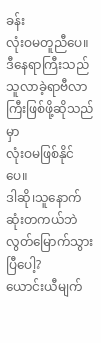ခန်း
လုံးဝမတူညီပေ။ဒီနေရာကြီးသည်
သူလာခဲ့ရာဗီလာကြီးဖြစ်ဖို့ဆိုသည်မှာ
လုံးဝမဖြစ်နိုင်ပေ။
ဒါဆို၊သူနောက်ဆုံးတကယ်ဘဲ
လွတ်မြောက်သွားပြီပေါ့?
ယောင်းယီမျက်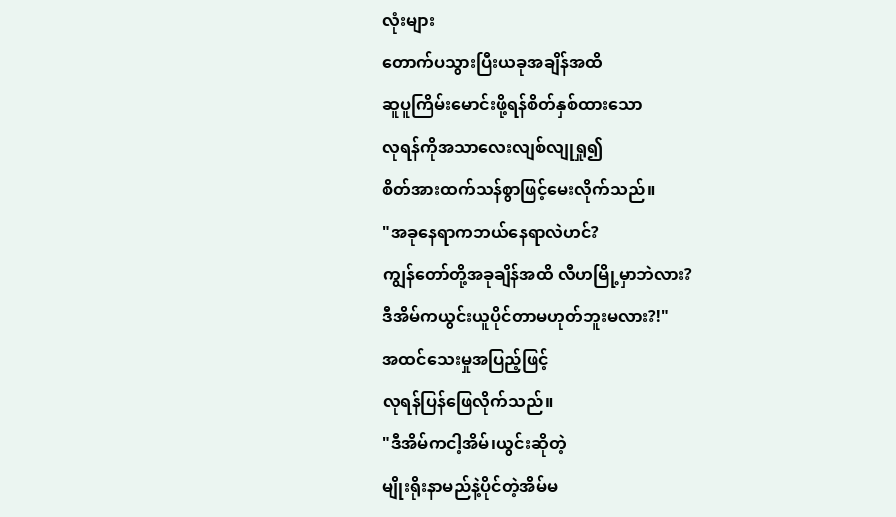လုံးများ
တောက်ပသွားပြီးယခုအချိန်အထိ
ဆူပူကြိမ်းမောင်းဖို့ရန်စိတ်နှစ်ထားသော
လုရန်ကိုအသာလေးလျစ်လျုရှု၍
စိတ်အားထက်သန်စွာဖြင့်မေးလိုက်သည်။
"အခုနေရာကဘယ်နေရာလဲဟင်?
ကျွန်တော်တို့အခုချိန်အထိ လီဟမြို့မှာဘဲလား?
ဒီအိမ်ကယွင်းယူပိုင်တာမဟုတ်ဘူးမလား?!"
အထင်သေးမှုအပြည့်ဖြင့်
လုရန်ပြန်ဖြေလိုက်သည်။
"ဒီအိမ်ကငါ့အိမ်၊ယွင်းဆိုတဲ့
မျိုးရိုးနာမည်နဲ့ပိုင်တဲ့အိမ်မ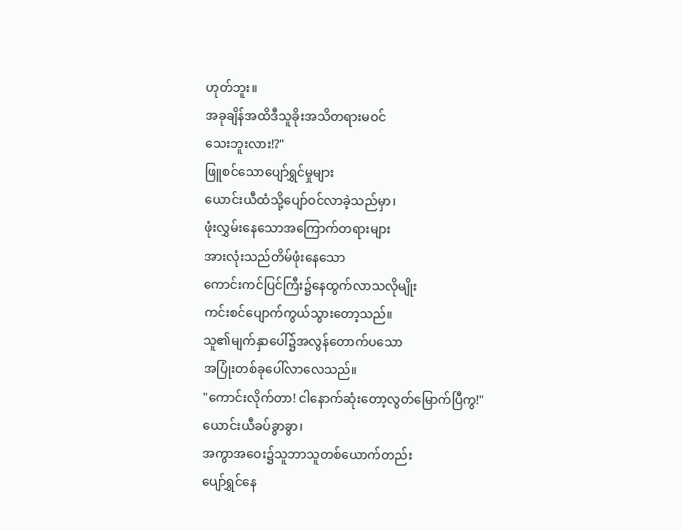ဟုတ်ဘူး။
အခုချိန်အထိဒီသူခိုးအသိတရားမဝင်
သေးဘူးလား!?"
ဖြူစင်သောပျော်ရွှင်မှုများ
ယောင်းယီထံသို့ပျော်ဝင်လာခဲ့သည်မှာ၊
ဖုံးလွှမ်းနေသောအကြောက်တရားများ
အားလုံးသည်တိမ်ဖုံးနေသော
ကောင်းကင်ပြင်ကြီး၌နေထွက်လာသလိုမျိုး
ကင်းစင်ပျောက်ကွယ်သွားတော့သည်။
သူ၏မျက်နှာပေါ်၌အလွန်တောက်ပသော
အပြုံးတစ်ခုပေါ်လာလေသည်။
"ကောင်းလိုက်တာ! ငါနောက်ဆုံးတော့လွတ်မြောက်ပြီကွ!"
ယောင်းယီခပ်ခွာခွာ၊
အကွာအဝေး၌သူဘာသူတစ်ယောက်တည်း
ပျော်ရွှင်နေ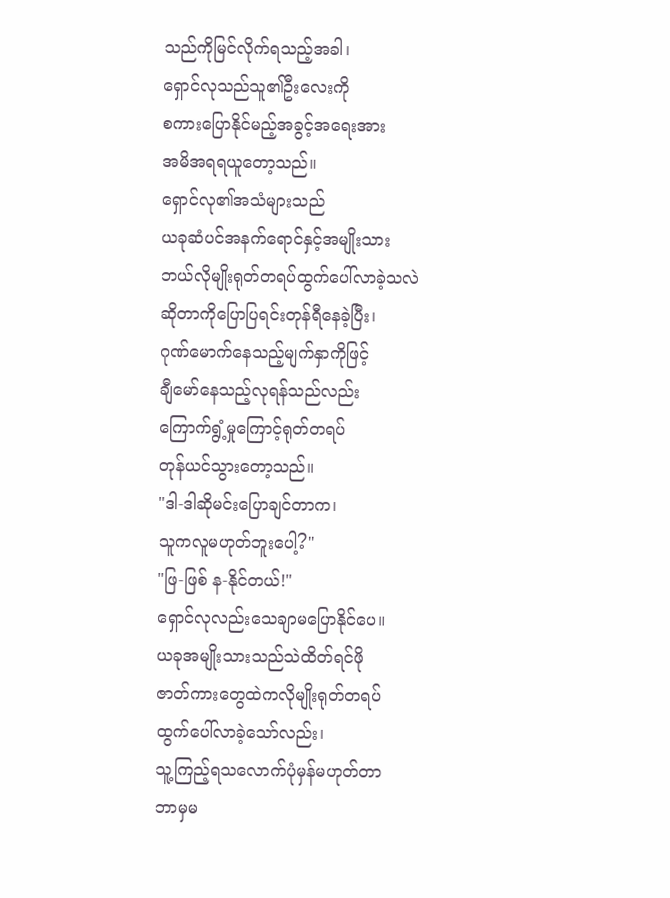သည်ကိုမြင်လိုက်ရသည့်အခါ၊
ရှောင်လုသည်သူ၏ဦးလေးကို
စကားပြောနိုင်မည့်အခွင့်အရေးအား
အမိအရရယူတော့သည်။
ရှောင်လု၏အသံများသည်
ယခုဆံပင်အနက်ရောင်နှင့်အမျိုးသား
ဘယ်လိုမျိုးရုတ်တရပ်ထွက်ပေါ်လာခဲ့သလဲ
ဆိုတာကိုပြောပြရင်းတုန်ရီနေခဲ့ပြီး၊
ဂုဏ်မောက်နေသည့်မျက်နှာကိုဖြင့်
ချီမော်နေသည့်လုရန်သည်လည်း
ကြောက်ရွံ့မှုကြောင့်ရုတ်တရပ်
တုန်ယင်သွားတော့သည်။
"ဒါ-ဒါဆိုမင်းပြောချင်တာက၊
သူကလူမဟုတ်ဘူးပေါ့?"
"ဖြ-ဖြစ် န-နိုင်တယ်!"
ရှောင်လုလည်းသေချာမပြောနိုင်ပေ။
ယခုအမျိုးသားသည်သဲထိတ်ရင်ဖို
ဇာတ်ကားတွေထဲကလိုမျိုးရုတ်တရပ်
ထွက်ပေါ်လာခဲ့သော်လည်း၊
သူ့ကြည့်ရသလောက်ပုံမှန်မဟုတ်တာ
ဘာမှမ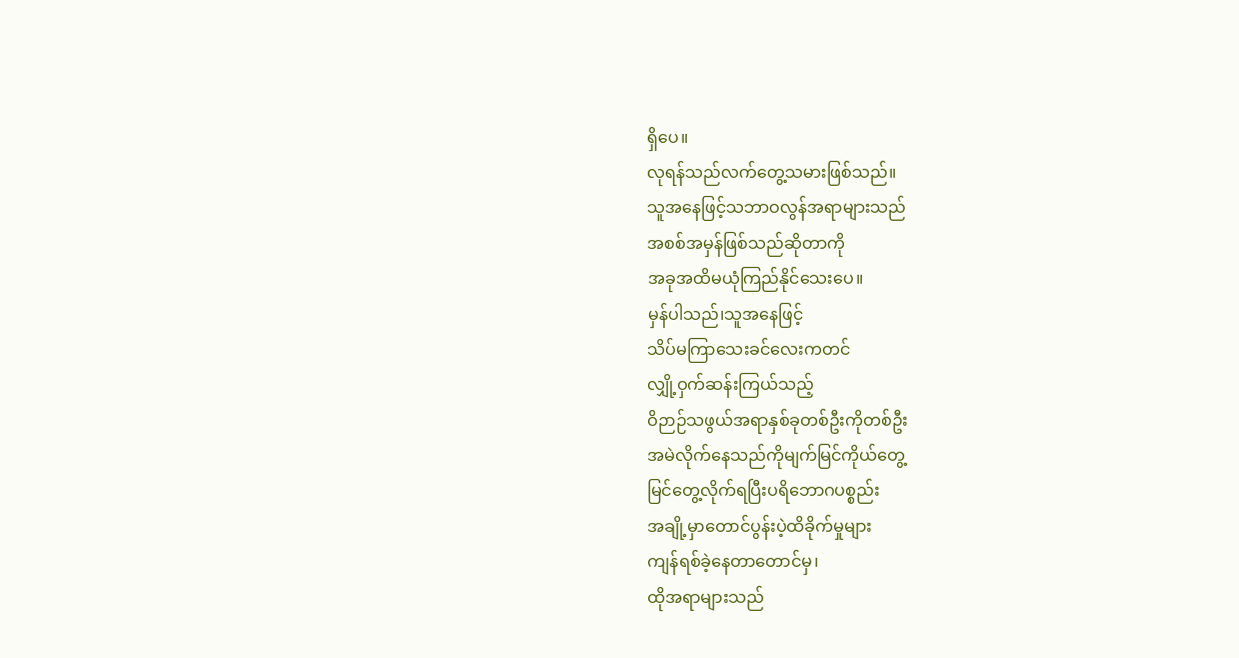ရှိပေ။
လုရန်သည်လက်တွေ့သမားဖြစ်သည်။
သူအနေဖြင့်သဘာဝလွန်အရာများသည်
အစစ်အမှန်ဖြစ်သည်ဆိုတာကို
အခုအထိမယုံကြည်နိုင်သေးပေ။
မှန်ပါသည်၊သူအနေဖြင့်
သိပ်မကြာသေးခင်လေးကတင်
လျှို့ဝှက်ဆန်းကြယ်သည့်
ဝိဉာဉ်သဖွယ်အရာနှစ်ခုတစ်ဦးကိုတစ်ဦး
အမဲလိုက်နေသည်ကိုမျက်မြင်ကိုယ်တွေ့
မြင်တွေ့လိုက်ရပြီးပရိဘောဂပစ္စည်း
အချို့မှာတောင်ပွန်းပဲ့ထိခိုက်မှုများ
ကျန်ရစ်ခဲ့နေတာတောင်မှ၊
ထိုအရာများသည်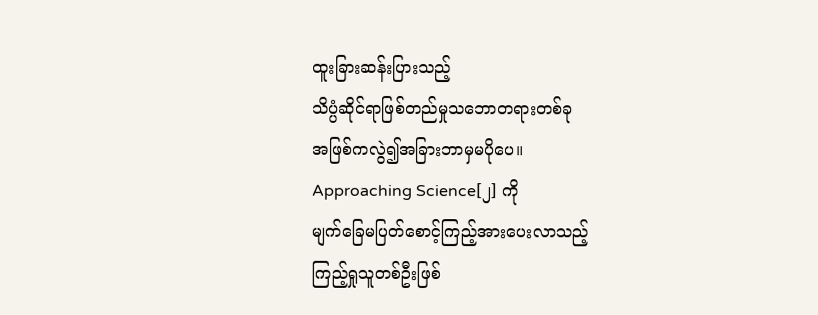ထူးခြားဆန်းပြားသည့်
သိပ္ပံဆိုင်ရာဖြစ်တည်မှုသဘောတရားတစ်ခု
အဖြစ်ကလွဲ၍အခြားဘာမှမပိုပေ။
Approaching Science[၂] ကို
မျက်ခြေမပြတ်စောင့်ကြည့်အားပေးလာသည့်
ကြည့်ရှုသူတစ်ဦးဖြစ်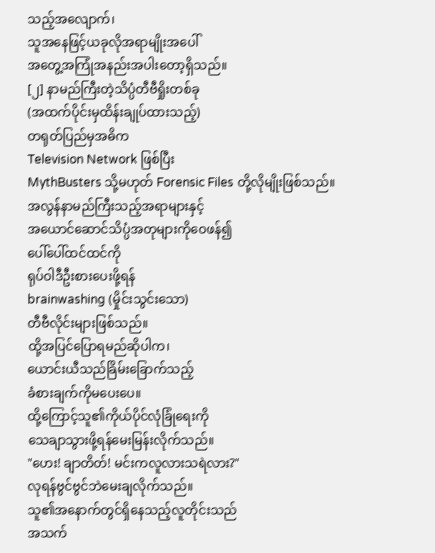သည့်အလျောက်၊
သူအနေဖြင့်ယခုလိုအရာမျိုးအပေါ်
အတွေ့အကြုံအနည်းအပါးတော့ရှိသည်။
[၂] နာမည်ကြီးတဲ့သိပ္ပံတီဗီရှိုးတစ်ခု
(အထက်ပိုင်းမှထိန်းချုပ်ထားသည့်)
တရုတ်ပြည်မှအဓိက
Television Network ဖြစ်ပြီး
MythBusters သို့မဟုတ် Forensic Files တို့လိုမျိုးဖြစ်သည်။
အလွန်နာမည်ကြီးသည့်အရာများနှင့်
အယောင်ဆောင်သိပ္ပံအတုများကိုဝေဖန်၍
ပေါ်ပေါ်ထင်ထင်ကို
ရုပ်ဝါဒီဦးစားပေးဖို့ရန်
brainwashing (မှိုင်းသွင်းသော)
တီဗီလိုင်းများဖြစ်သည်။
ထို့အပြင်ပြောရမည်ဆိုပါက၊
ယောင်းယီသည်ခြိမ်းခြောက်သည့်
ခံစားချက်ကိုမပေးပေ။
ထို့ကြောင့်သူ၏ကိုယ်ပိုင်လုံခြုံရေးကို
သေချာသွားဖို့ရန်မေးမြန်းလိုက်သည်။
"ဟေး! ချာတိတ်! မင်းကလူလားသရဲလား?"
လုရန်ဗွင်ဗွင်ဘဲမေးချလိုက်သည်။
သူ၏အနောက်တွင်ရှိနေသည့်လူတိုင်းသည်
အသက်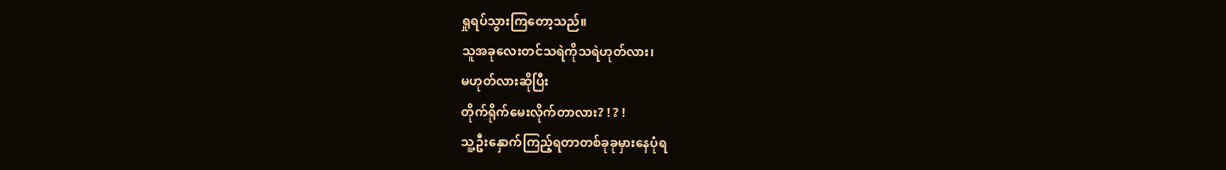ရှုရပ်သွားကြတော့သည်။
သူအခုလေးတင်သရဲကိုသရဲဟုတ်လား၊
မဟုတ်လားဆိုပြီး
တိုက်ရိုက်မေးလိုက်တာလား? ! ? !
သူ့ဦးနှောက်ကြည့်ရတာတစ်ခုခုမှားနေပုံရ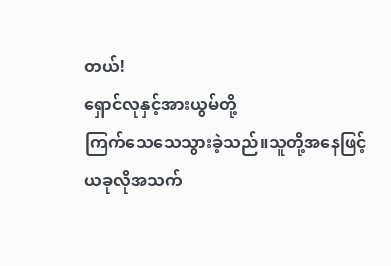တယ်!
ရှောင်လုနှင့်အားယွမ်တို့
ကြက်သေသေသွားခဲ့သည်။သူတို့အနေဖြင့်
ယခုလိုအသက်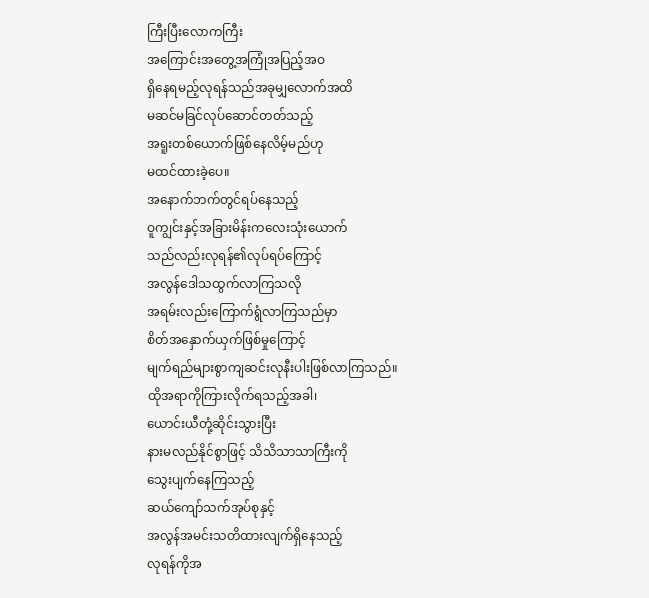ကြီးပြီးလောကကြီး
အကြောင်းအတွေ့အကြုံအပြည့်အဝ
ရှိနေရမည့်လုရန်သည်အခုမျှလောက်အထိ
မဆင်မခြင်လုပ်ဆောင်တတ်သည့်
အရူးတစ်ယောက်ဖြစ်နေလိမ့်မည်ဟု
မထင်ထားခဲ့ပေ။
အနောက်ဘက်တွင်ရပ်နေသည့်
ဝူကျွင်းနှင့်အခြားမိန်းကလေးသုံးယောက်
သည်လည်းလုရန်၏လုပ်ရပ်ကြောင့်
အလွန်ဒေါသထွက်လာကြသလို
အရမ်းလည်းကြောက်ရွံလာကြသည်မှာ
စိတ်အနှောက်ယှက်ဖြစ်မှုကြောင့်
မျက်ရည်များစွာကျဆင်းလုနီးပါးဖြစ်လာကြသည်။
ထိုအရာကိုကြားလိုက်ရသည့်အခါ၊
ယောင်းယီတုံ့ဆိုင်းသွားပြီး
နားမလည်နိုင်စွာဖြင့် သိသိသာသာကြီးကို
သွေးပျက်နေကြသည့်
ဆယ်ကျော်သက်အုပ်စုနှင့်
အလွန်အမင်းသတိထားလျက်ရှိနေသည့်
လုရန်ကိုအ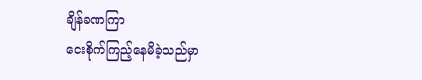ချိန်ခဏကြာ
ငေးစိုက်ကြည့်နေမိခဲ့သည်မှာ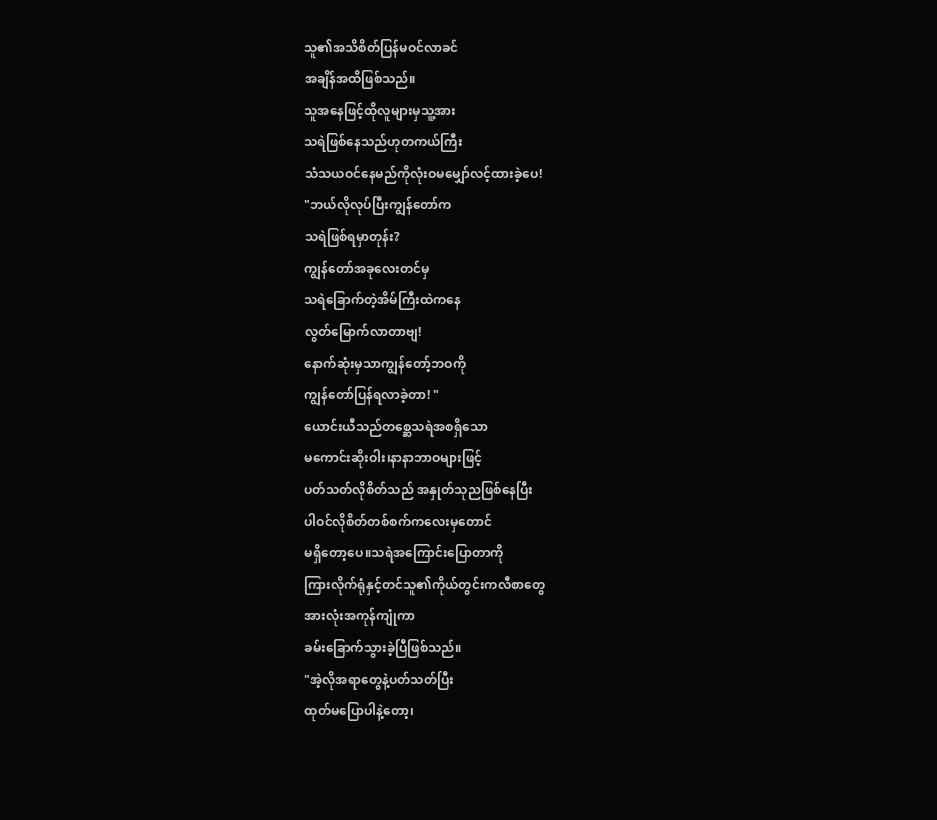သူ၏အသိစိတ်ပြန်မဝင်လာခင်
အချိန်အထိဖြစ်သည်။
သူအနေဖြင့်ထိုလူများမှသူ့အား
သရဲဖြစ်နေသည်ဟုတကယ်ကြီး
သံသယဝင်နေမည်ကိုလုံးဝမမျှော်လင့်ထားခဲ့ပေ!
"ဘယ်လိုလုပ်ပြီးကျွန်တော်က
သရဲဖြစ်ရမှာတုန်း?
ကျွန်တော်အခုလေးတင်မှ
သရဲခြောက်တဲ့အိမ်ကြီးထဲကနေ
လွတ်မြောက်လာတာဗျ!
နောက်ဆုံးမှသာကျွန်တော့်ဘဝကို
ကျွန်တော်ပြန်ရလာခဲ့တာ! "
ယောင်းယီသည်တစ္ဆေသရဲအစရှိသော
မကောင်းဆိုးဝါး၊နာနာဘာဝများဖြင့်
ပတ်သတ်လိုစိတ်သည် အနှုတ်သုညဖြစ်နေပြီး
ပါဝင်လိုစိတ်တစ်စက်ကလေးမှတောင်
မရှိတော့ပေ။သရဲအကြောင်းပြောတာကို
ကြားလိုက်ရုံနှင့်တင်သူ၏ကိုယ်တွင်းကလီစာတွေ
အားလုံးအကုန်ကျုံကာ
ခမ်းခြောက်သွားခဲ့ပြီဖြစ်သည်။
"အဲ့လိုအရာတွေနဲ့ပတ်သတ်ပြီး
ထုတ်မပြောပါနဲ့တော့၊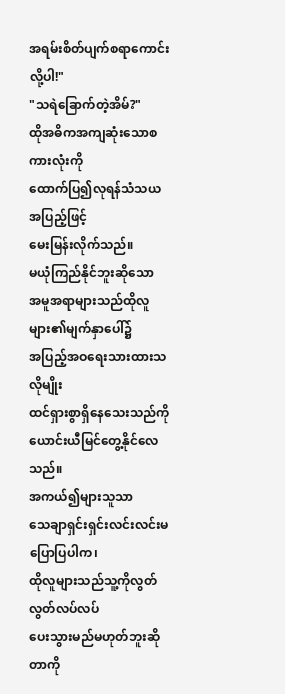အရမ်းစိတ်ပျက်စရာကောင်းလို့ပါ!"
"သရဲခြောက်တဲ့အိမ်?"
ထိုအဓိကအကျဆုံးသောစကားလုံးကို
ထောက်ပြ၍လုရန်သံသယအပြည့်ဖြင့်
မေးမြန်းလိုက်သည်။
မယုံကြည်နိုင်ဘူးဆိုသော
အမူအရာများသည်ထိုလူများ၏မျက်နှာပေါ်၌
အပြည့်အဝရေးသားထားသလိုမျိုး
ထင်ရှားစွာရှိနေသေးသည်ကို
ယောင်းယီမြင်တွေ့နိုင်လေသည်။
အကယ်၍များသူသာ
သေချာရှင်းရှင်းလင်းလင်းမပြောပြပါက၊
ထိုလူများသည်သူ့ကိုလွတ်လွတ်လပ်လပ်
ပေးသွားမည်မဟုတ်ဘူးဆိုတာကို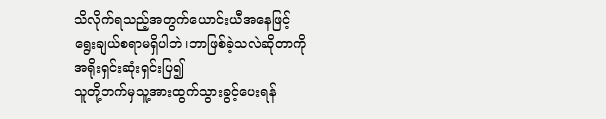သိလိုက်ရသည့်အတွက်ယောင်းယီအနေဖြင့်
ရွေးချယ်စရာမရှိပါဘဲ၊ဘာဖြစ်ခဲ့သလဲဆိုတာကို
အရိုးရှင်းဆုံးရှင်းပြ၍
သူတို့ဘက်မှသူ့အားထွက်သွားခွင့်ပေးရန်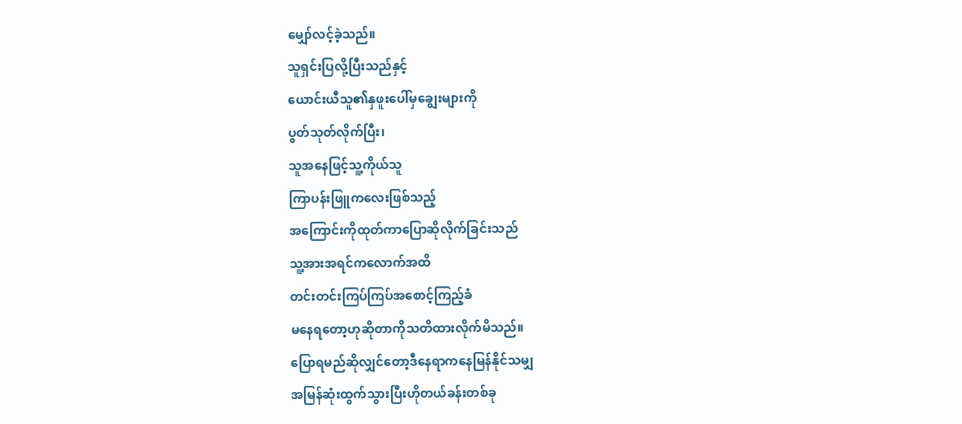မျှော်လင့်ခဲ့သည်။
သူရှင်းပြလို့ပြီးသည်နှင့်
ယောင်းယီသူ၏နှဖူးပေါ်မှချွေးများကို
ပွတ်သုတ်လိုက်ပြီး၊
သူအနေဖြင့်သူ့ကိုယ်သူ
ကြာပန်းဖြူကလေးဖြစ်သည့်
အကြောင်းကိုထုတ်ကာပြောဆိုလိုက်ခြင်းသည်
သူ့အားအရင်ကလောက်အထိ
တင်းတင်းကြပ်ကြပ်အစောင့်ကြည့်ခံ
မနေရတော့ဟုဆိုတာကိုသတိထားလိုက်မိသည်။
ပြောရမည်ဆိုလျှင်တော့ဒီနေရာကနေမြန်နိုင်သမျှ
အမြန်ဆုံးထွက်သွားပြီးဟိုတယ်ခန်းတစ်ခု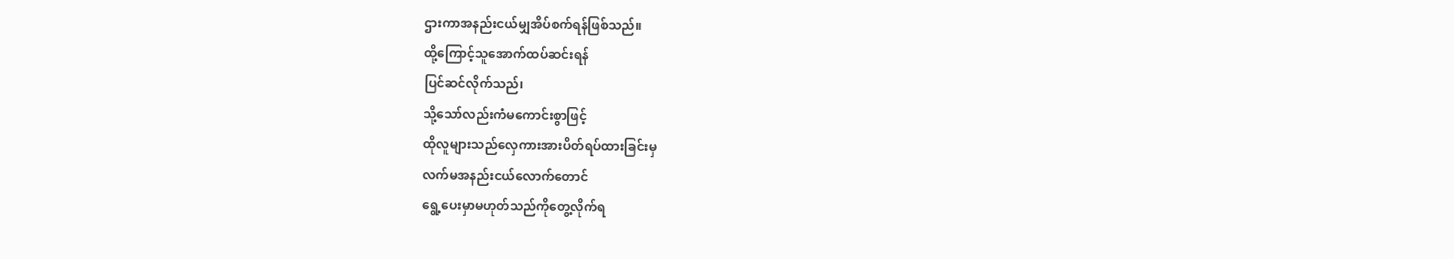ဌားကာအနည်းငယ်မျှအိပ်စက်ရန်ဖြစ်သည်။
ထို့ကြောင့်သူအောက်ထပ်ဆင်းရန်
ပြင်ဆင်လိုက်သည်၊
သို့သော်လည်းကံမကောင်းစွာဖြင့်
ထိုလူများသည်လှေကားအားပိတ်ရပ်ထားခြင်းမှ
လက်မအနည်းငယ်လောက်တောင်
ရွေ့ပေးမှာမဟုတ်သည်ကိုတွေ့လိုက်ရ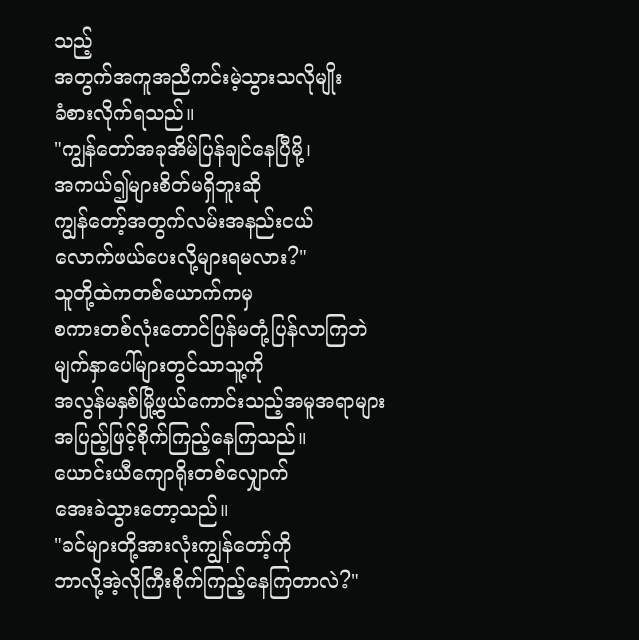သည့်
အတွက်အကူအညီကင်းမဲ့သွားသလိုမျိုး
ခံစားလိုက်ရသည်။
"ကျွန်တော်အခုအိမ်ပြန်ချင်နေပြီမို့၊
အကယ်၍များစိတ်မရှိဘူးဆို
ကျွန်တော့်အတွက်လမ်းအနည်းငယ်
လောက်ဖယ်ပေးလို့များရမလား?"
သူတို့ထဲကတစ်ယောက်ကမှ
စကားတစ်လုံးတောင်ပြန်မတုံ့ပြန်လာကြဘဲ
မျက်နှာပေါ်များတွင်သာသူ့ကို
အလွန်မနှစ်မြို့ဖွယ်ကောင်းသည့်အမူအရာများ
အပြည့်ဖြင့်စိုက်ကြည့်နေကြသည်။
ယောင်းယီကျောရိုးတစ်လျှောက်
အေးခဲသွားတော့သည်။
"ခင်များတို့အားလုံးကျွန်တော့်ကို
ဘာလို့အဲ့လိုကြီးစိုက်ကြည့်နေကြတာလဲ?"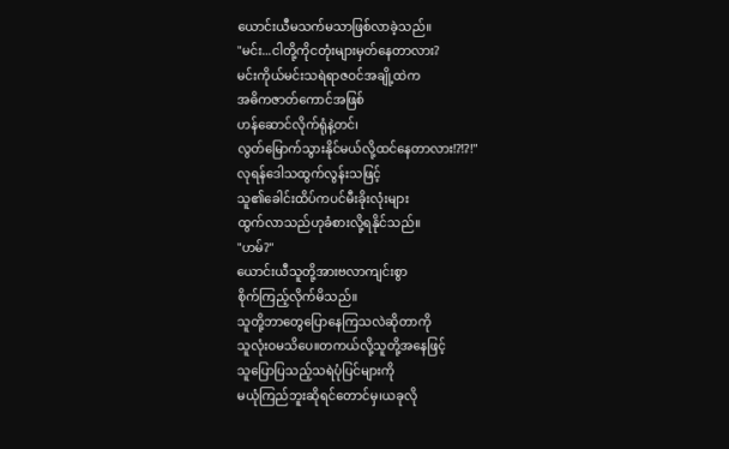ယောင်းယီမသက်မသာဖြစ်လာခဲ့သည်။
"မင်း...ငါတို့ကိုငတုံးများမှတ်နေတာလား?
မင်းကိုယ်မင်းသရဲရာဇဝင်အချို့ထဲက
အဓိကဇာတ်ကောင်အဖြစ်
ဟန်ဆောင်လိုက်ရုံနဲ့တင်၊
လွတ်မြောက်သွားနိုင်မယ်လို့ထင်နေတာလား!?!?!"
လုရန်ဒေါသထွက်လွန်းသဖြင့်
သူ၏ခေါင်းထိပ်ကပင်မီးခိုးလုံးများ
ထွက်လာသည်ဟုခံစားလို့ရနိုင်သည်။
"ဟမ်?"
ယောင်းယီသူတို့အားဗလာကျင်းစွာ
စိုက်ကြည့်လိုက်မိသည်။
သူတို့ဘာတွေပြောနေကြသလဲဆိုတာကို
သူလုံးဝမသိပေ။တကယ်လို့သူတို့အနေဖြင့်
သူပြောပြသည့်သရဲပုံပြင်များကို
မယုံကြည်ဘူးဆိုရင်တောင်မှ၊ယခုလို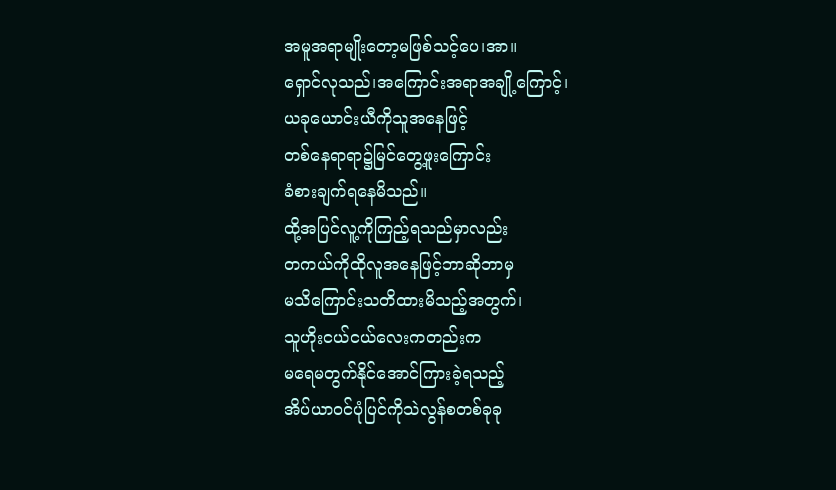အမူအရာမျိုးတော့မဖြစ်သင့်ပေ၊အာ။
ရှောင်လုသည်၊အကြောင်းအရာအချို့ကြောင့်၊
ယခုယောင်းယီကိုသူအနေဖြင့်
တစ်နေရာရာ၌မြင်တွေ့ဖူးကြောင်း
ခံစားချက်ရနေမိသည်။
ထို့အပြင်လူ့ကိုကြည့်ရသည်မှာလည်း
တကယ်ကိုထိုလူအနေဖြင့်ဘာဆိုဘာမှ
မသိကြောင်းသတိထားမိသည့်အတွက်၊
သူဟိုးငယ်ငယ်လေးကတည်းက
မရေမတွက်နိုင်အောင်ကြားခဲ့ရသည့်
အိပ်ယာဝင်ပုံပြင်ကိုသဲလွန်စတစ်ခုခု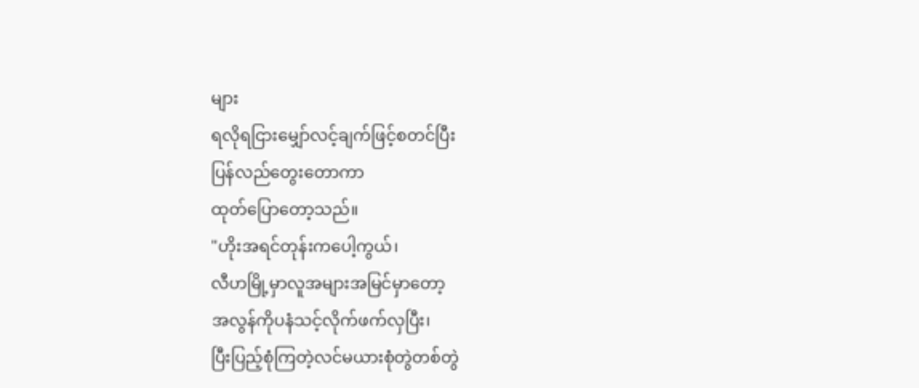များ
ရလိုရငြားမျှော်လင့်ချက်ဖြင့်စတင်ပြီး
ပြန်လည်တွေးတောကာ
ထုတ်ပြောတော့သည်။
"ဟိုးအရင်တုန်းကပေါ့ကွယ်၊
လီဟမြို့မှာလူအများအမြင်မှာတော့
အလွန်ကိုပနံသင့်လိုက်ဖက်လှပြီး၊
ပြီးပြည့်စုံကြတဲ့လင်မယားစုံတွဲတစ်တွဲ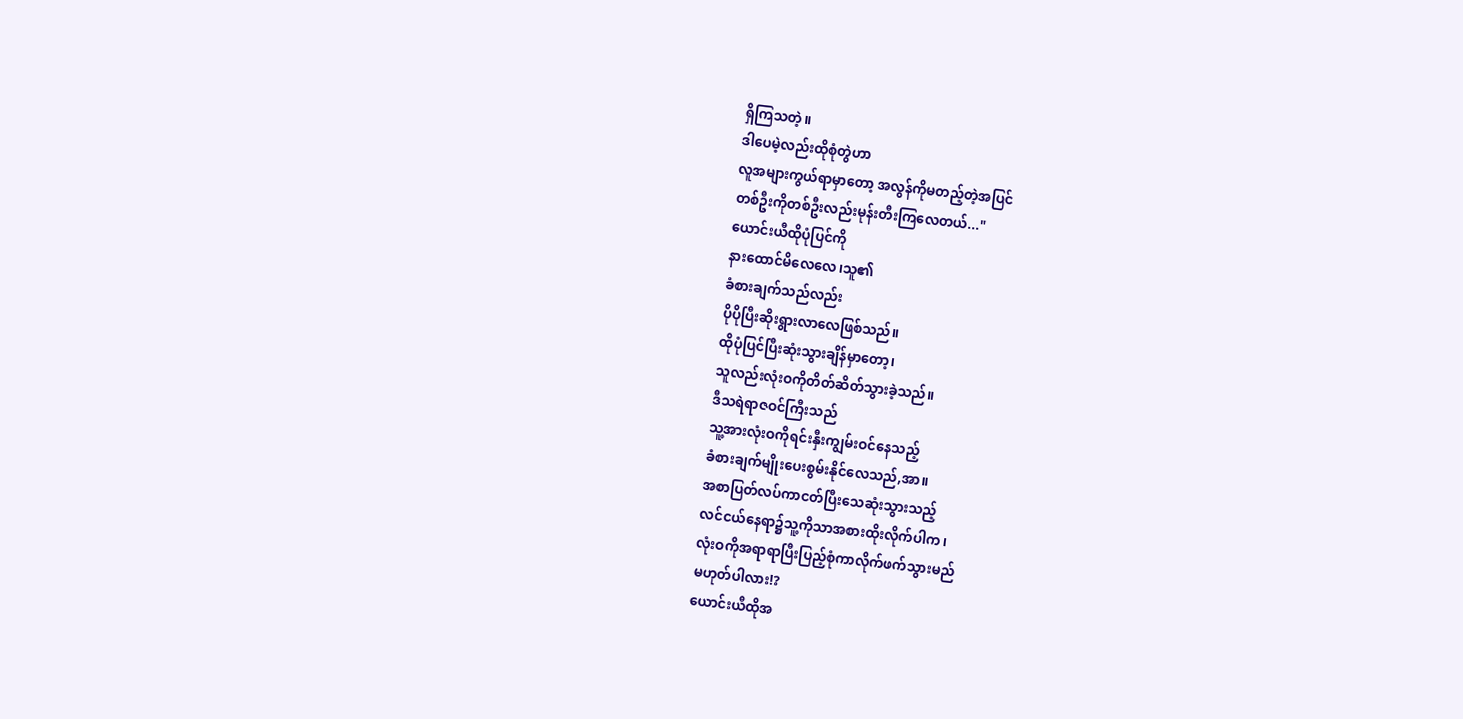ရှိကြသတဲ့။
ဒါပေမဲ့လည်းထိုစုံတွဲဟာ
လူအများကွယ်ရာမှာတော့ အလွန်ကိုမတည့်တဲ့အပြင်
တစ်ဦးကိုတစ်ဦးလည်းမုန်းတီးကြလေတယ်..."
ယောင်းယီထိုပုံပြင်ကို
နားထောင်မိလေလေ၊သူ၏
ခံစားချက်သည်လည်း
ပိုပိုပြီးဆိုးရွားလာလေဖြစ်သည်။
ထိုပုံပြင်ပြီးဆုံးသွားချိန်မှာတော့၊
သူလည်းလုံးဝကိုတိတ်ဆိတ်သွားခဲ့သည်။
ဒီသရဲရာဇဝင်ကြီးသည်
သူ့အားလုံးဝကိုရင်းနှီးကျွမ်းဝင်နေသည့်
ခံစားချက်မျိုးပေးစွမ်းနိုင်လေသည်,အာ။
အစာပြတ်လပ်ကာငတ်ပြီးသေဆုံးသွားသည့်
လင်ငယ်နေရာ၌သူ့ကိုသာအစားထိုးလိုက်ပါက၊
လုံးဝကိုအရာရာပြီးပြည့်စုံကာလိုက်ဖက်သွားမည်
မဟုတ်ပါလား!?
ယောင်းယီထိုအ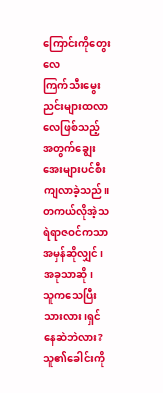ကြောင်းကိုတွေးလေ
ကြက်သီးမွေးညင်းများထလာလေဖြစ်သည့်
အတွက်ချွေးအေးများပင်စီးကျလာခဲ့သည်။
တကယ်လိုအဲ့သရဲရာဇဝင်ကသာ
အမှန်ဆိုလျှင်၊အခုသာဆို၊
သူကသေပြီးသားလား၊ရှင်နေဆဲဘဲလား?
သူ၏ခေါင်းကို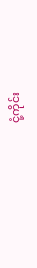ငုံ့ကိုင်း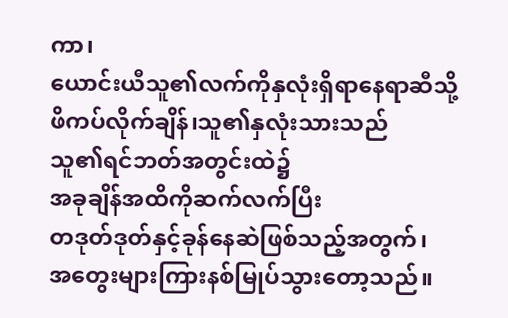ကာ၊
ယောင်းယီသူ၏လက်ကိုနှလုံးရှိရာနေရာဆီသို့
ဖိကပ်လိုက်ချိန်၊သူ၏နှလုံးသားသည်
သူ၏ရင်ဘတ်အတွင်းထဲ၌
အခုချိန်အထိကိုဆက်လက်ပြီး
တဒုတ်ဒုတ်နှင့်ခုန်နေဆဲဖြစ်သည့်အတွက်၊
အတွေးများကြားနစ်မြုပ်သွားတော့သည်။